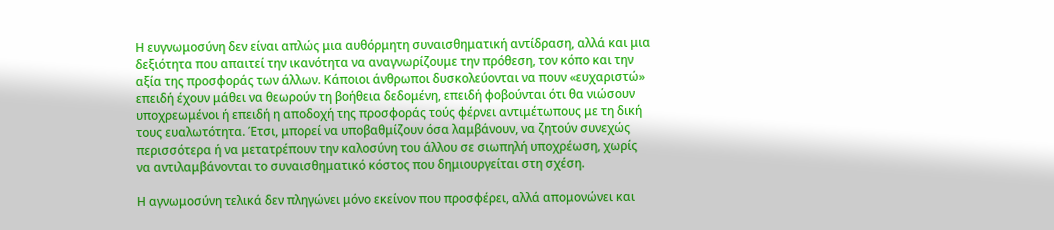Η ευγνωμοσύνη δεν είναι απλώς μια αυθόρμητη συναισθηματική αντίδραση, αλλά και μια δεξιότητα που απαιτεί την ικανότητα να αναγνωρίζουμε την πρόθεση, τον κόπο και την αξία της προσφοράς των άλλων. Κάποιοι άνθρωποι δυσκολεύονται να πουν «ευχαριστώ» επειδή έχουν μάθει να θεωρούν τη βοήθεια δεδομένη, επειδή φοβούνται ότι θα νιώσουν υποχρεωμένοι ή επειδή η αποδοχή της προσφοράς τούς φέρνει αντιμέτωπους με τη δική τους ευαλωτότητα. Έτσι, μπορεί να υποβαθμίζουν όσα λαμβάνουν, να ζητούν συνεχώς περισσότερα ή να μετατρέπουν την καλοσύνη του άλλου σε σιωπηλή υποχρέωση, χωρίς να αντιλαμβάνονται το συναισθηματικό κόστος που δημιουργείται στη σχέση.

Η αγνωμοσύνη τελικά δεν πληγώνει μόνο εκείνον που προσφέρει, αλλά απομονώνει και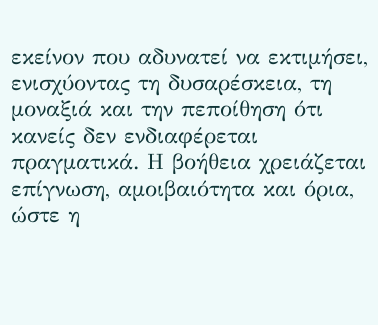εκείνον που αδυνατεί να εκτιμήσει, ενισχύοντας τη δυσαρέσκεια, τη μοναξιά και την πεποίθηση ότι κανείς δεν ενδιαφέρεται πραγματικά. Η βοήθεια χρειάζεται επίγνωση, αμοιβαιότητα και όρια, ώστε η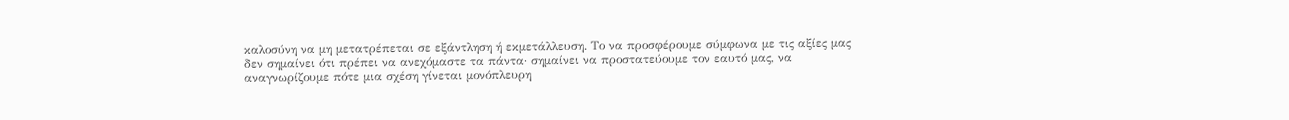καλοσύνη να μη μετατρέπεται σε εξάντληση ή εκμετάλλευση. Το να προσφέρουμε σύμφωνα με τις αξίες μας δεν σημαίνει ότι πρέπει να ανεχόμαστε τα πάντα· σημαίνει να προστατεύουμε τον εαυτό μας, να αναγνωρίζουμε πότε μια σχέση γίνεται μονόπλευρη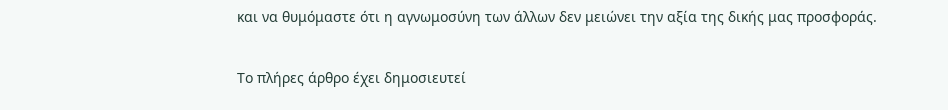και να θυμόμαστε ότι η αγνωμοσύνη των άλλων δεν μειώνει την αξία της δικής μας προσφοράς.

Το πλήρες άρθρο έχει δημοσιευτεί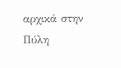αρχικά στην Πύλη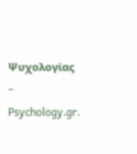Ψυχολογίας – Psychology.gr.